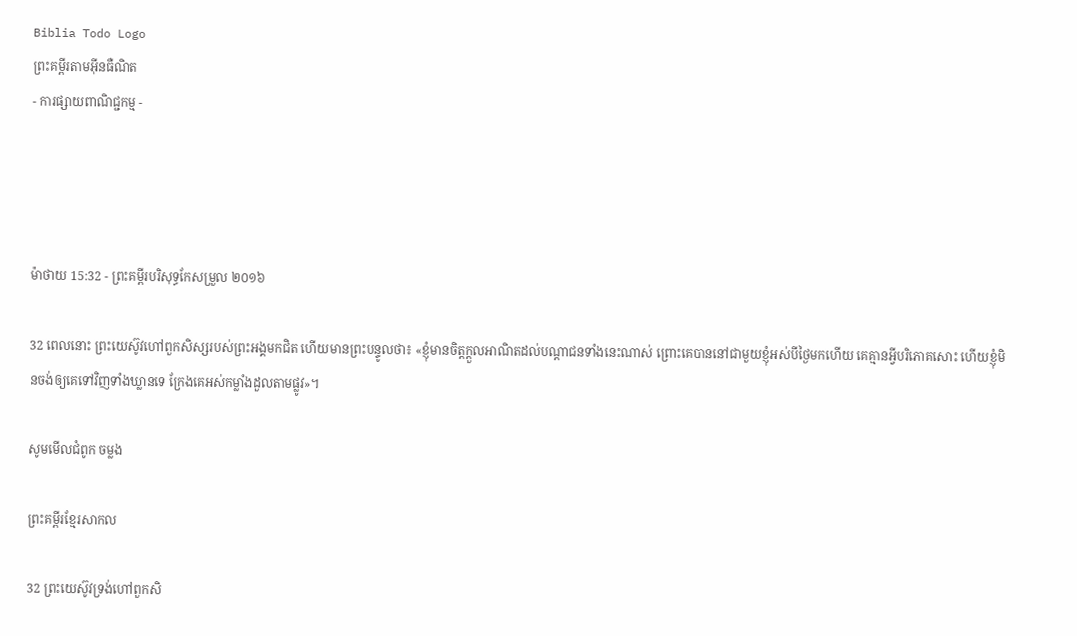Biblia Todo Logo
ព្រះគម្ពីរតាមអ៊ីនធឺណិត
- ការផ្សាយពាណិជ្ជកម្ម -




ម៉ាថាយ 15:32 - ព្រះគម្ពីរបរិសុទ្ធកែសម្រួល ២០១៦

32 ពេលនោះ ព្រះ‌យេស៊ូវហៅពួកសិស្សរបស់ព្រះ‌អង្គមកជិត ហើយមានព្រះ‌បន្ទូលថា៖ «ខ្ញុំមានចិត្តក្តួលអាណិតដល់បណ្តា‌ជនទាំងនេះណាស់ ព្រោះគេបាននៅជាមួយខ្ញុំអស់បីថ្ងៃមកហើយ គេគ្មានអ្វីបរិ‌ភោគសោះ ហើយខ្ញុំមិនចង់ឲ្យគេទៅវិញទាំងឃ្លានទេ ក្រែងគេអស់កម្លាំងដួលតាមផ្លូវ»។

សូមមើលជំពូក ចម្លង

ព្រះគម្ពីរខ្មែរសាកល

32 ព្រះយេស៊ូវទ្រង់ហៅពួកសិ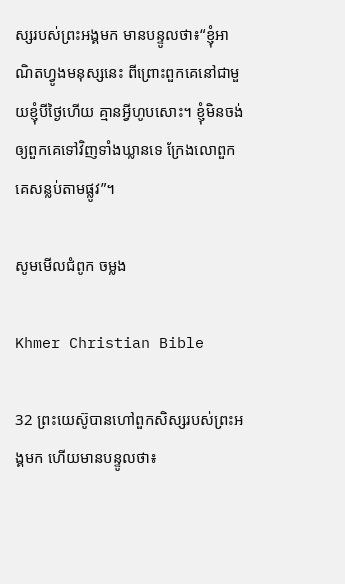ស្សរបស់ព្រះអង្គមក មានបន្ទូលថា៖“ខ្ញុំអាណិតហ្វូងមនុស្សនេះ ពីព្រោះពួកគេនៅជាមួយខ្ញុំបីថ្ងៃហើយ គ្មានអ្វីហូបសោះ។ ខ្ញុំមិនចង់ឲ្យពួកគេទៅវិញទាំងឃ្លានទេ ក្រែងលោពួកគេសន្លប់តាមផ្លូវ”។

សូមមើលជំពូក ចម្លង

Khmer Christian Bible

32 ព្រះយេស៊ូបានហៅពួកសិស្សរបស់ព្រះអង្គមក ហើយមានបន្ទូលថា៖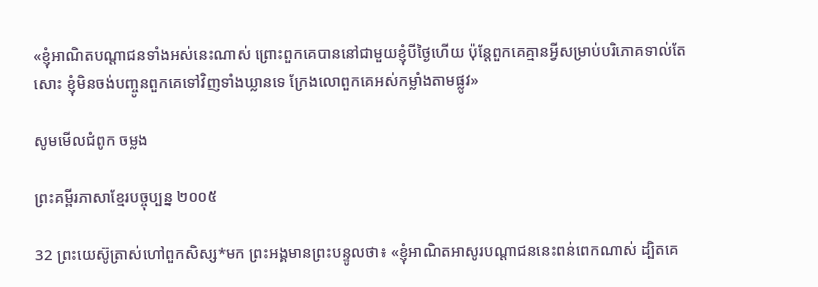«ខ្ញុំអាណិតបណ្ដាជនទាំងអស់នេះណាស់ ព្រោះពួកគេបាននៅជាមួយខ្ញុំបីថ្ងៃហើយ ប៉ុន្ដែពួកគេគ្មានអ្វីសម្រាប់បរិភោគទាល់តែសោះ ខ្ញុំមិនចង់បញ្ចូនពួកគេទៅវិញទាំងឃ្លានទេ ក្រែងលោពួកគេអស់កម្លាំងតាមផ្លូវ»

សូមមើលជំពូក ចម្លង

ព្រះគម្ពីរភាសាខ្មែរបច្ចុប្បន្ន ២០០៥

32 ព្រះ‌យេស៊ូត្រាស់ហៅពួកសិស្ស*មក ព្រះអង្គមានព្រះ‌បន្ទូលថា៖ «ខ្ញុំអាណិតអាសូរបណ្ដា‌ជននេះពន់ពេកណាស់ ដ្បិតគេ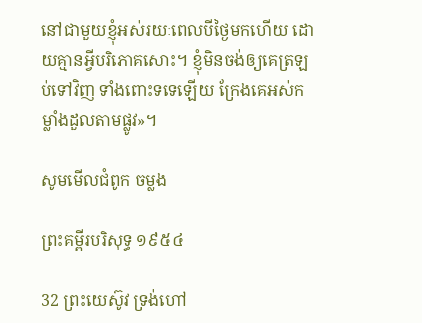នៅជាមួយខ្ញុំអស់រយៈពេលបីថ្ងៃមកហើយ ដោយគ្មានអ្វីបរិភោគសោះ។ ខ្ញុំមិនចង់ឲ្យគេត្រឡប់ទៅវិញ ទាំងពោះទទេឡើយ ក្រែងគេអស់កម្លាំងដួលតាមផ្លូវ»។

សូមមើលជំពូក ចម្លង

ព្រះគម្ពីរបរិសុទ្ធ ១៩៥៤

32 ព្រះ‌យេស៊ូវ ទ្រង់ហៅ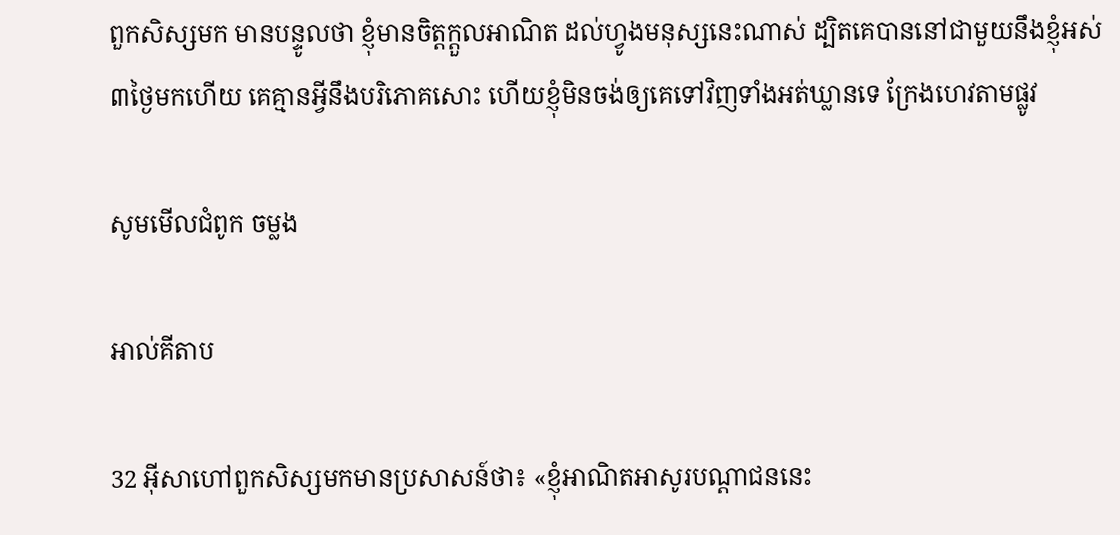ពួកសិស្សមក មានបន្ទូលថា ខ្ញុំមានចិត្តក្តួលអាណិត ដល់ហ្វូងមនុស្សនេះណាស់ ដ្បិតគេបាននៅជាមួយនឹងខ្ញុំអស់៣ថ្ងៃមកហើយ គេគ្មានអ្វីនឹងបរិភោគសោះ ហើយខ្ញុំមិនចង់ឲ្យគេទៅវិញទាំងអត់‌ឃ្លានទេ ក្រែងហេវតាមផ្លូវ

សូមមើលជំពូក ចម្លង

អាល់គីតាប

32 អ៊ីសាហៅពួកសិស្សមកមានប្រសាសន៍ថា៖ «ខ្ញុំអាណិតអាសូរបណ្ដា‌ជននេះ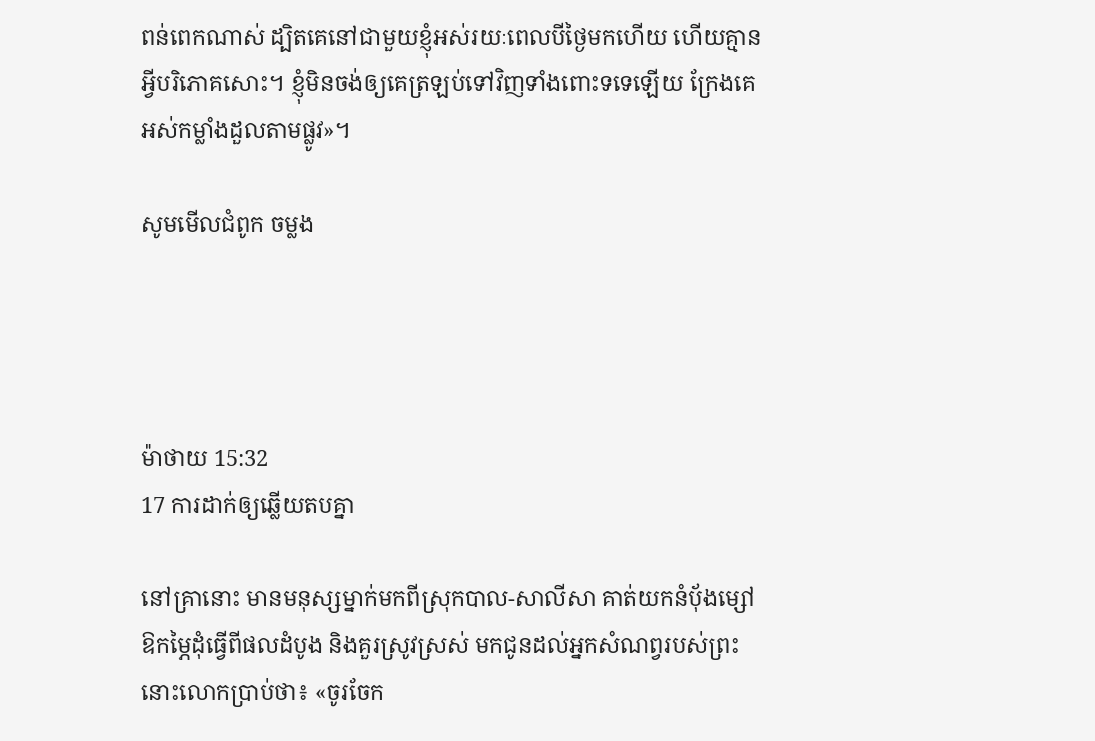ពន់ពេកណាស់ ដ្បិតគេនៅជាមួយខ្ញុំអស់រយៈពេលបីថ្ងៃមកហើយ ហើយគ្មានអ្វីបរិភោគសោះ។ ខ្ញុំមិនចង់ឲ្យគេត្រឡប់ទៅវិញទាំងពោះទទេឡើយ ក្រែងគេអស់កម្លាំងដួលតាមផ្លូវ»។

សូមមើលជំពូក ចម្លង




ម៉ាថាយ 15:32
17 ការដាក់ឲ្យឆ្លើយតបគ្នា

នៅគ្រានោះ មានមនុស្សម្នាក់មកពីស្រុកបាល-សាលី‌សា គាត់យកនំបុ័ងម្សៅឱកម្ភៃដុំធ្វើពីផលដំបូង និងគួរស្រូវស្រស់ មកជូនដល់អ្នកសំណព្វរបស់ព្រះ នោះលោកប្រាប់ថា៖ «ចូរចែក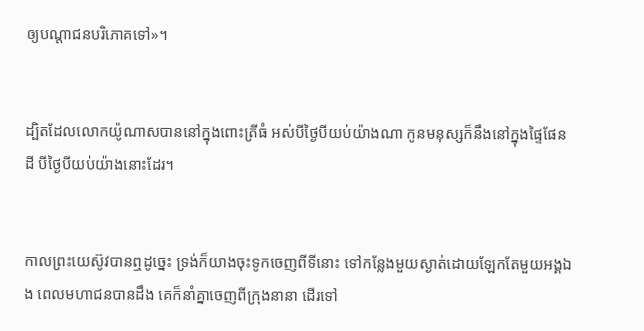ឲ្យបណ្ដា‌ជនបរិ‌ភោគទៅ»។


ដ្បិតដែលលោកយ៉ូណាសបាននៅក្នុងពោះត្រីធំ អស់បីថ្ងៃបីយប់យ៉ាងណា កូនមនុស្សក៏នឹងនៅក្នុងផ្ទៃផែនដី បីថ្ងៃបីយប់យ៉ាងនោះដែរ។


កាលព្រះ‌យេស៊ូវបានឮដូច្នេះ ទ្រង់ក៏យាងចុះទូកចេញពីទីនោះ ទៅកន្លែងមួយស្ងាត់ដោយឡែកតែមួយអង្គឯង ពេលមហា‌ជនបានដឹង គេក៏នាំគ្នាចេញពីក្រុងនានា ដើរទៅ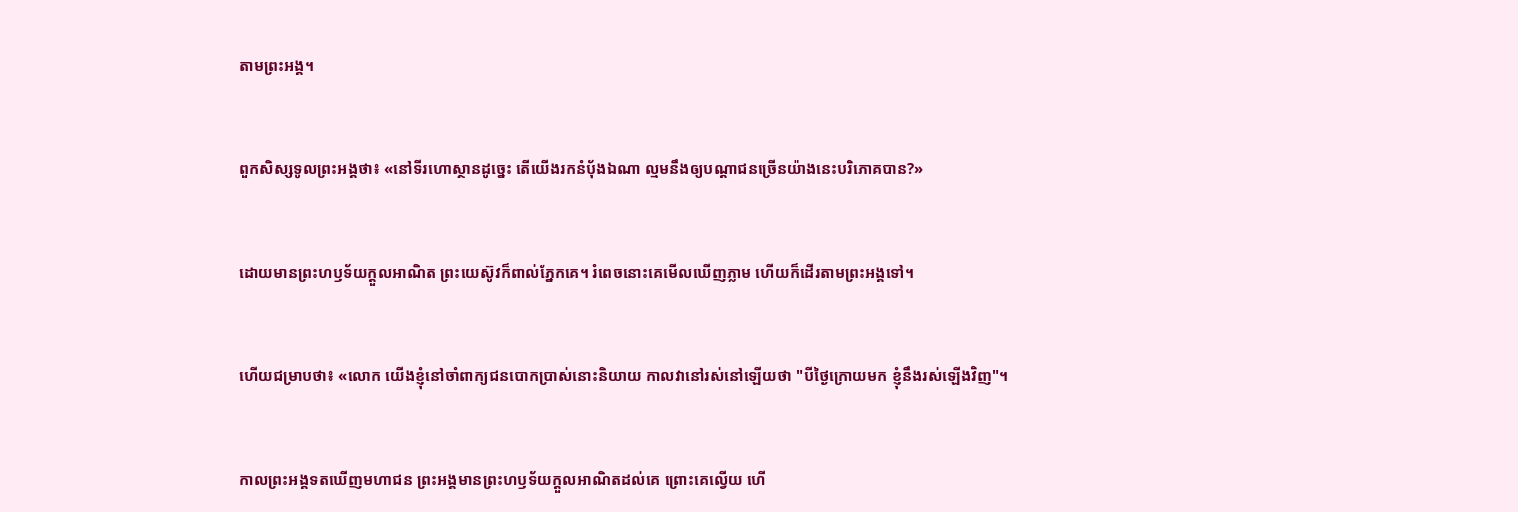តាមព្រះ‌អង្គ។


ពួកសិស្សទូលព្រះ‌អង្គថា៖ «នៅទីរហោ‌ស្ថានដូច្នេះ តើយើងរកនំបុ័ងឯណា ល្មមនឹងឲ្យបណ្ដា‌ជនច្រើនយ៉ាងនេះបរិ‌ភោគបាន?»


ដោយមានព្រះ‌ហឫ‌ទ័យក្តួលអាណិត ព្រះ‌យេស៊ូវក៏ពាល់ភ្នែកគេ។ រំពេចនោះគេមើលឃើញភ្លាម ហើយក៏ដើរតាមព្រះ‌អង្គទៅ។


ហើយជម្រាបថា៖ «លោក យើងខ្ញុំនៅចាំពាក្យជនបោកប្រាស់នោះនិយាយ កាលវានៅរស់នៅឡើយថា "បីថ្ងៃក្រោយមក ខ្ញុំនឹងរស់ឡើងវិញ"។


កាលព្រះ‌អង្គទតឃើញមហា‌ជន ព្រះ‌អង្គមានព្រះ‌ហឫ‌ទ័យក្តួលអាណិតដល់គេ ព្រោះគេល្វើយ ហើ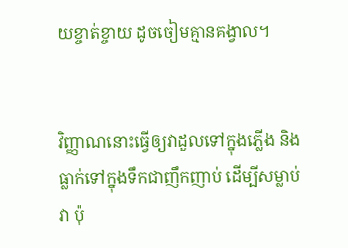យខ្ចាត់ខ្ចាយ ដូចចៀមគ្មានគង្វាល។


វិញ្ញាណនោះធ្វើឲ្យវាដួលទៅក្នុងភ្លើង និងធ្លាក់ទៅក្នុងទឹកជាញឹកញាប់ ដើម្បីសម្លាប់វា ប៉ុ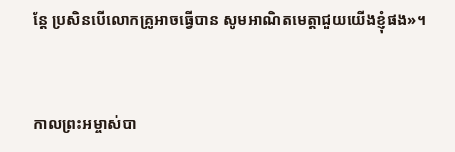ន្តែ ប្រសិន‌បើលោកគ្រូអាចធ្វើបាន សូមអាណិតមេត្តាជួយយើងខ្ញុំផង»។


កាលព្រះ‌អម្ចាស់បា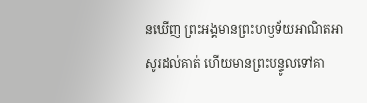នឃើញ ព្រះ‌អង្គមានព្រះ‌ហឫ‌ទ័យអាណិត‌អាសូរដល់គាត់ ហើយមានព្រះ‌បន្ទូលទៅគា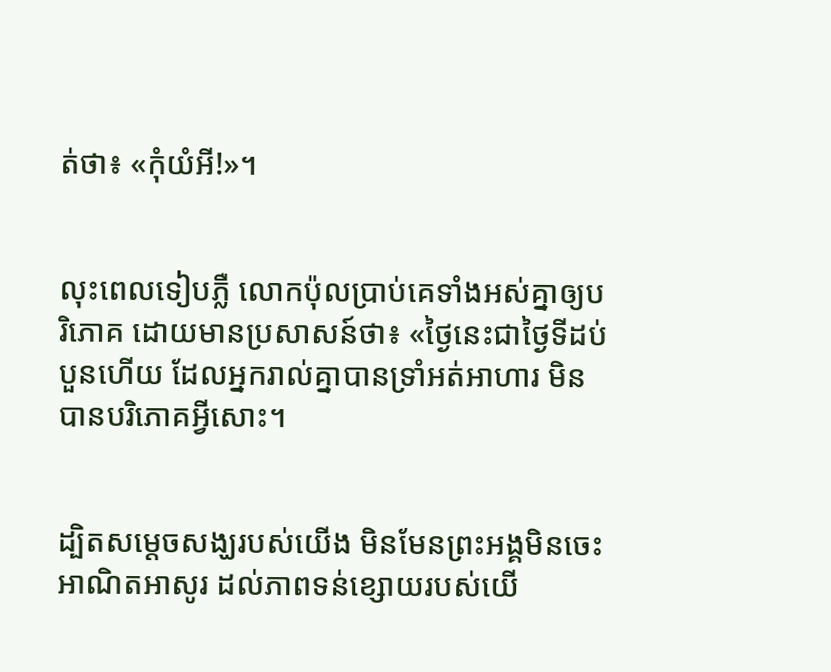ត់ថា៖ «កុំយំអី!»។


លុះពេលទៀបភ្លឺ លោកប៉ុលប្រាប់គេទាំងអស់គ្នាឲ្យបរិ‌ភោគ ដោយមានប្រសាសន៍ថា៖ «ថ្ងៃនេះជាថ្ងៃទីដប់បួនហើយ ដែលអ្នករាល់គ្នាបានទ្រាំអត់អាហារ មិនបានបរិ‌ភោគអ្វីសោះ។


ដ្បិតសម្តេចសង្ឃរបស់យើង មិនមែនព្រះ‌អង្គមិនចេះអាណិតអាសូរ ដល់ភាពទន់ខ្សោយរបស់យើ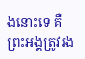ងនោះទេ គឺព្រះ‌អង្គត្រូវរង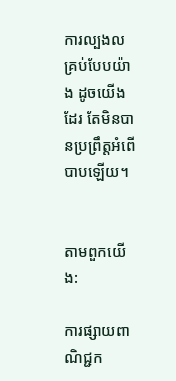ការល្បងលគ្រប់បែបយ៉ាង ដូចយើងដែរ តែមិនបានប្រព្រឹត្តអំពើបាបឡើយ។


តាមពួកយើង:

ការផ្សាយពាណិជ្ជក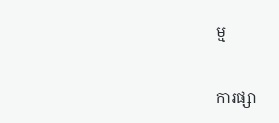ម្ម


ការផ្សា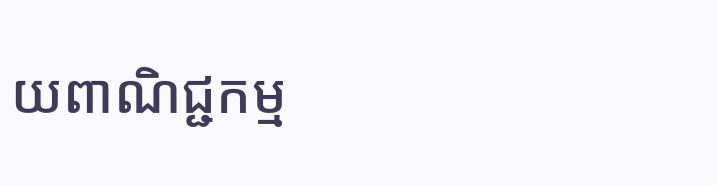យពាណិជ្ជកម្ម